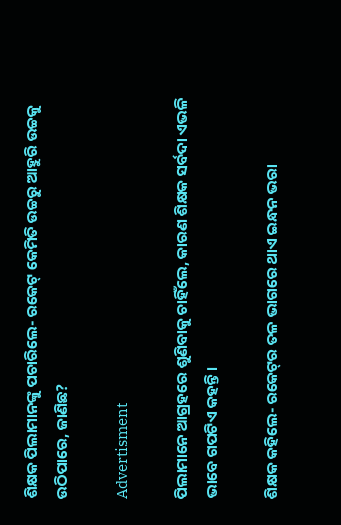ଶିକ୍ଷକ ପିଲାମାନଙ୍କୁ ପଚାରିଲେ- ରକେଟ୍‌ କେମିତି ଉଚ୍ଚରୁ ଆହୁରି ଉଚ୍ଚକୁ ଉଠିପାରେ, ଜାଣିଛ?

Advertisment

ପିଲାମାନେ ଆଗ୍ରହରେ ଶୁଣିବାକୁ ଚାହିଁଲେ, କାରଣ ଶିକ୍ଷକ ସର୍ବଦା ଏଭଳି ଭାବେ ଗପଟିଏ କହନ୍ତି।

ଶିକ୍ଷକ କହିଲେ- ରକେଟ୍‌ର ତଳ ଭାଗରେ ଥାଏ ଇନ୍ଧନ ଭରା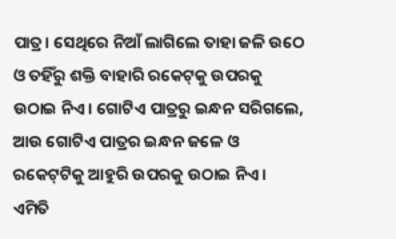ପାତ୍ର। ସେଥିରେ ନିଆଁ ଲାଗିଲେ ତାହା ଜଳି ଉଠେ ଓ ତହିଁରୁ ଶକ୍ତି ବାହାରି ରକେଟ୍‌କୁ ଉପରକୁ ଉଠାଇ ନିଏ। ଗୋଟିଏ ପାତ୍ରରୁ ଇନ୍ଧନ ସରିଗଲେ, ଆଉ ଗୋଟିଏ ପାତ୍ରର ଇନ୍ଧନ ଜଳେ ଓ ରକେଟ୍‌ଟିକୁ ଆହୁରି ଉପରକୁ ଉଠାଇ ନିଏ। ଏମିତି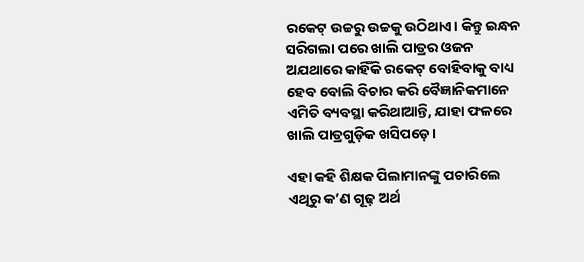ରକେଟ୍‌ ଉଚ୍ଚରୁ ଉଚ୍ଚକୁ ଉଠିଥାଏ। କିନ୍ତୁ ଇନ୍ଧନ ସରିଗଲା ପରେ ଖାଲି ପାତ୍ରର ଓଜନ ଅଯଥାରେ କାହିଁକି ରକେଟ୍ ବୋହିବାକୁ ବାଧ୍ୟ ହେବ ବୋଲି ବିଚାର କରି ବୈଜ୍ଞାନିକମାନେ ଏମିତି ବ୍ୟବସ୍ଥା କରିଥାଆନ୍ତି, ଯାହା ଫଳରେ ଖାଲି ପାତ୍ରଗୁଡ଼ିକ ଖସିପଡ଼େ।

ଏହା କହି ଶିକ୍ଷକ ପିଲାମାନଙ୍କୁ ପଚାରିଲେ ଏଥିରୁ କ’ଣ ଗୂଢ଼ ଅର୍ଥ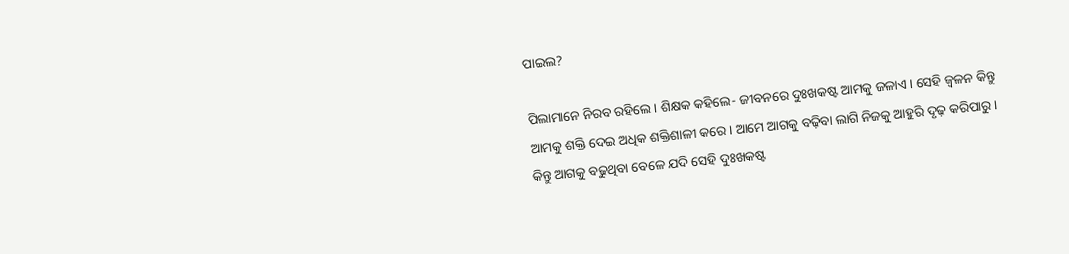ପାଇଲ?

ପିଲାମାନେ ନିରବ ରହିଲେ। ଶିକ୍ଷକ କହିଲେ- ଜୀବନରେ ଦୁଃଖକଷ୍ଟ ଆମକୁ ଜଳାଏ। ସେହି ଜ୍ବଳନ କିନ୍ତୁ ଆମକୁ ଶକ୍ତି ଦେଇ ଅଧିକ ଶକ୍ତିଶାଳୀ କରେ। ଆମେ ଆଗକୁ ବଢ଼ିବା ଲାଗି ନିଜକୁ ଆହୁରି ଦୃଢ଼ କରିପାରୁ। କିନ୍ତୁ ଆଗକୁ ବଢୁଥିବା ବେଳେ ଯଦି ସେହି ଦୁଃଖକଷ୍ଟ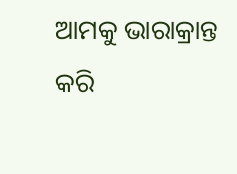ଆମକୁ ଭାରାକ୍ରାନ୍ତ କରି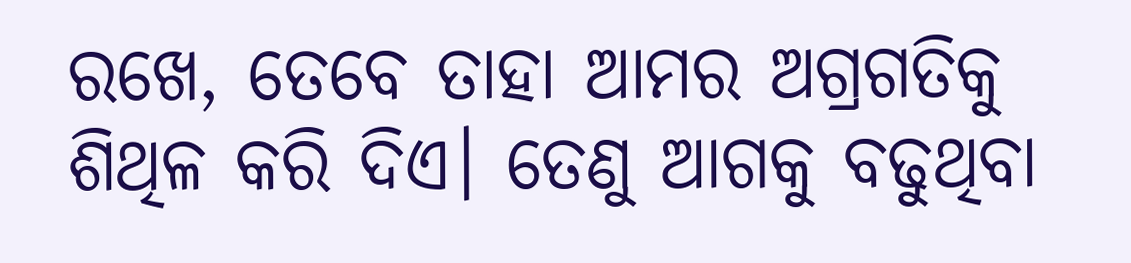ରଖେ, ତେବେ ତାହା ଆମର ଅଗ୍ରଗତିକୁ ଶିଥିଳ କରି ଦିଏ। ତେଣୁ ଆଗକୁ ବଢୁଥିବା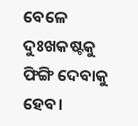ବେଳେ ଦୁଃଖକଷ୍ଟକୁ ଫିଙ୍ଗି ଦେବାକୁ ହେବ।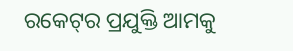ରକେଟ୍‌ର ପ୍ରଯୁକ୍ତି ଆମକୁ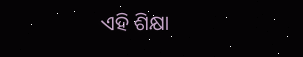ଏହି ଶିକ୍ଷା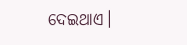ଦେଇଥାଏ।